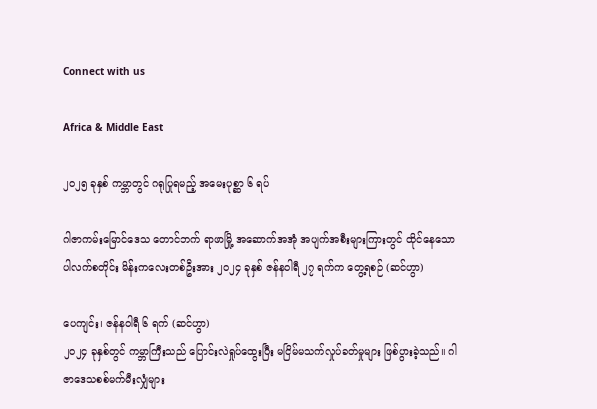Connect with us

Africa & Middle East

၂၀၂၅ ခုနှစ် ကမ္ဘာတွင် ဂရုပြုရမည့် အမေးပုစ္ဆာ ၆ ရပ်

ဂါဇာကမ်းမြောင်ဒေသ တောင်ဘက် ရာဖာမြို့ အဆောက်အအုံ အပျက်အစီးများကြားတွင် ထိုင်နေသော ပါလက်စတိုင်း မိန်းကလေးတစ်ဦးအား ၂၀၂၄ ခုနှစ် ဇန်နဝါရီ ၂၇ ရက်က တွေ့ရစဉ် (ဆင်ဟွာ)

ပေကျင်း၊ ဇန်နဝါရီ ၆ ရက် (ဆင်ဟွာ)
၂၀၂၄ ခုနှစ်တွင် ကမ္ဘာကြီးသည် ပြောင်းလဲရှုပ်ထွေးပြီး မငြိမ်မသက်လှုပ်ခတ်မှုများ ဖြစ်ပွားခဲ့သည်။ ဂါဇာဒေသစစ်မက်မီးလျှံများ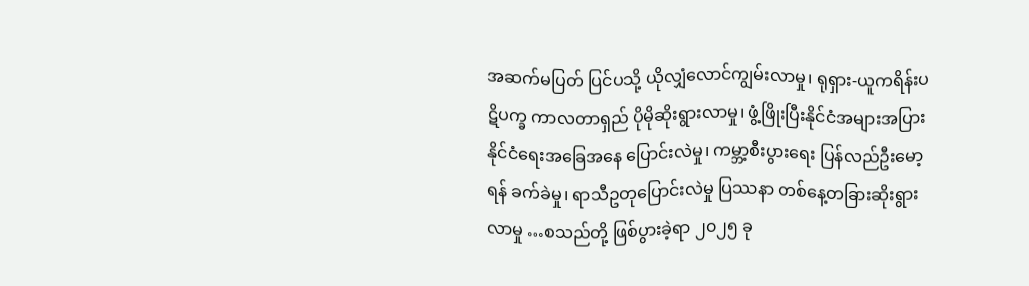အဆက်မပြတ် ပြင်ပသို့ ယိုလျှံလောင်ကျွမ်းလာမှု၊ ရုရှား-ယူကရိန်းပဋိပက္ခ ကာလတာရှည် ပိုမိုဆိုးရွားလာမှု၊ ဖွံ့ဖြိုးပြီးနိုင်ငံအများအပြား နိုင်ငံရေးအခြေအနေ ပြောင်းလဲမှု၊ ကမ္ဘာ့စီးပွားရေး ပြန်လည်ဦးမော့ရန် ခက်ခဲမှု၊ ရာသီဥတုပြောင်းလဲမှု ပြဿနာ တစ်နေ့တခြားဆိုးရွားလာမှု …စသည်တို့ ဖြစ်ပွားခဲ့ရာ ၂၀၂၅ ခု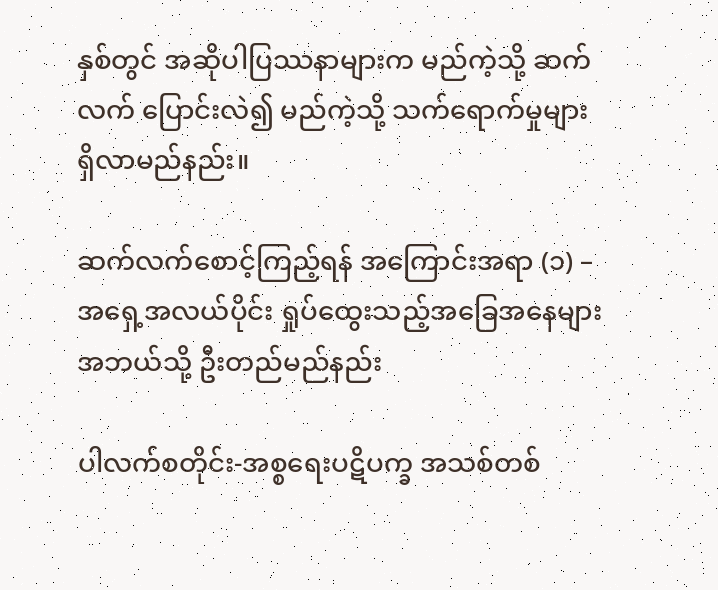နှစ်တွင် အဆိုပါပြဿနာများက မည်ကဲ့သို့ ဆက်လက် ပြောင်းလဲ၍ မည်ကဲ့သို့ သက်ရောက်မှုများ ရှိလာမည်နည်း။

ဆက်လက်စောင့်ကြည့်ရန် အကြောင်းအရာ (၁) – အရှေ့အလယ်ပိုင်း ရှုပ်ထွေးသည့်အခြေအနေများ အဘယ်သို့ ဦးတည်မည်နည်း

ပါလက်စတိုင်း-အစ္စရေးပဋိပက္ခ အသစ်တစ်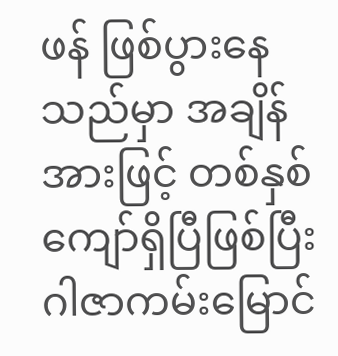ဖန် ဖြစ်ပွားနေသည်မှာ အချိန်အားဖြင့် တစ်နှစ်ကျော်ရှိပြီဖြစ်ပြီး ဂါဇာကမ်းမြောင်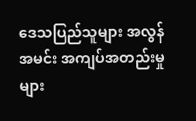ဒေသပြည်သူများ အလွန်အမင်း အကျပ်အတည်းမှုများ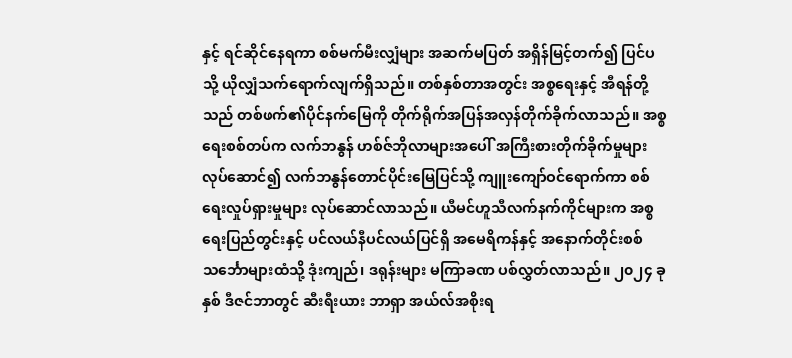နှင့် ရင်ဆိုင်နေရကာ စစ်မက်မီးလျှံများ အဆက်မပြတ် အရှိန်မြင့်တက်၍ ပြင်ပသို့ ယိုလျှံသက်ရောက်လျက်ရှိသည်။ တစ်နှစ်တာအတွင်း အစ္စရေးနှင့် အီရန်တို့သည် တစ်ဖက်၏ပိုင်နက်မြေကို တိုက်ရိုက်အပြန်အလှန်တိုက်ခိုက်လာသည်။ အစ္စရေးစစ်တပ်က လက်ဘနွန် ဟစ်ဇ်ဘိုလာများအပေါ် အကြီးစားတိုက်ခိုက်မှုများ လုပ်ဆောင်၍ လက်ဘနွန်တောင်ပိုင်းမြေပြင်သို့ ကျူးကျော်ဝင်ရောက်ကာ စစ်ရေးလှုပ်ရှားမှုများ လုပ်ဆောင်လာသည်။ ယီမင်ဟူသီလက်နက်ကိုင်များက အစ္စရေးပြည်တွင်းနှင့် ပင်လယ်နီပင်လယ်ပြင်ရှိ အမေရိကန်နှင့် အနောက်တိုင်းစစ်သင်္ဘောများထံသို့ ဒုံးကျည်၊ ဒရုန်းများ မကြာခဏ ပစ်လွှတ်လာသည်။ ၂၀၂၄ ခုနှစ် ဒီဇင်ဘာတွင် ဆီးရီးယား ဘာရှာ အယ်လ်အစိုးရ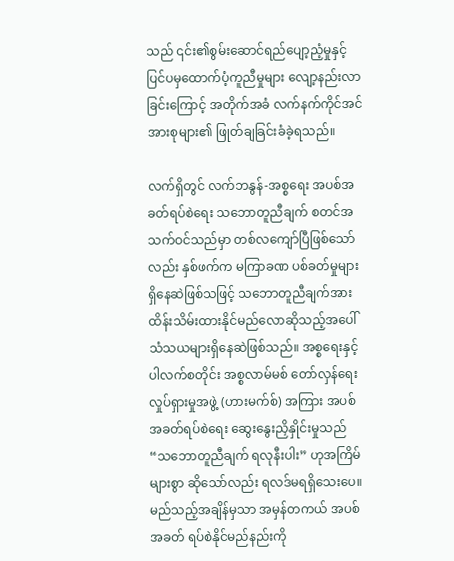သည် ၎င်း၏စွမ်းဆောင်ရည်ပျော့ညံ့မှုနှင့် ပြင်ပမှထောက်ပံ့ကူညီမှုများ လျော့နည်းလာခြင်းကြောင့် အတိုက်အခံ လက်နက်ကိုင်အင်အားစုများ၏ ဖြုတ်ချခြင်းခံခဲ့ရသည်။

လက်ရှိတွင် လက်ဘနွန်-အစ္စရေး အပစ်အခတ်ရပ်စဲရေး သဘောတူညီချက် စတင်အသက်ဝင်သည်မှာ တစ်လကျော်ပြီဖြစ်သော်လည်း နှစ်ဖက်က မကြာခဏ ပစ်ခတ်မှုများ ရှိနေဆဲဖြစ်သဖြင့် သဘောတူညီချက်အား ထိန်းသိမ်းထားနိုင်မည်လောဆိုသည့်အပေါ် သံသယများရှိနေဆဲဖြစ်သည်။ အစ္စရေးနှင့် ပါလက်စတိုင်း အစ္စလာမ်မစ် တော်လှန်ရေးလှုပ်ရှားမှုအဖွဲ့ (ဟားမက်စ်) အကြား အပစ်အခတ်ရပ်စဲရေး ဆွေးနွေးညှိနှိုင်းမှုသည် “သဘောတူညီချက် ရလုနီးပါး” ဟုအကြိမ်များစွာ ဆိုသော်လည်း ရလဒ်မရရှိသေးပေ။ မည်သည့်အချိန်မှသာ အမှန်တကယ် အပစ်အခတ် ရပ်စဲနိုင်မည်နည်းကို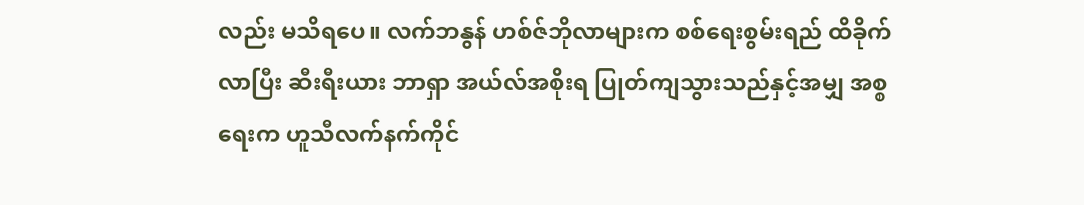လည်း မသိရပေ။ လက်ဘနွန် ဟစ်ဇ်ဘိုလာများက စစ်ရေးစွမ်းရည် ထိခိုက်လာပြီး ဆီးရီးယား ဘာရှာ အယ်လ်အစိုးရ ပြုတ်ကျသွားသည်နှင့်အမျှ အစ္စရေးက ဟူသီလက်နက်ကိုင်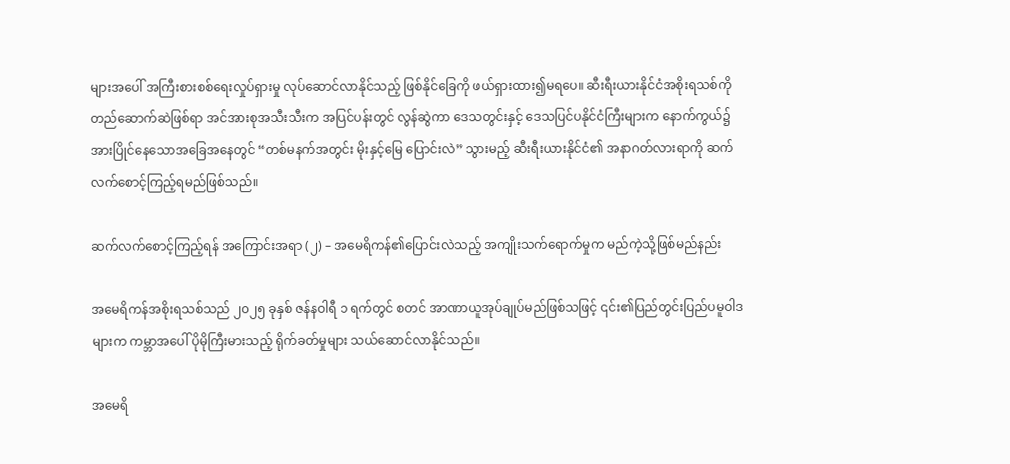များအပေါ် အကြီးစားစစ်ရေးလှုပ်ရှားမှု လုပ်ဆောင်လာနိုင်သည့် ဖြစ်နိုင်ခြေကို ဖယ်ရှားထား၍မရပေ။ ဆီးရီးယားနိုင်ငံအစိုးရသစ်ကို တည်ဆောက်ဆဲဖြစ်ရာ အင်အားစုအသီးသီးက အပြင်ပန်းတွင် လွန်ဆွဲကာ ဒေသတွင်းနှင့် ဒေသပြင်ပနိုင်ငံကြီးများက နောက်ကွယ်၌ အားပြိုင်နေသောအခြေအနေတွင် “တစ်မနက်အတွင်း မိုးနှင့်မြေ ပြောင်းလဲ” သွားမည့် ဆီးရီးယားနိုင်ငံ၏ အနာဂတ်လားရာကို ဆက်လက်စောင့်ကြည့်ရမည်ဖြစ်သည်။

ဆက်လက်စောင့်ကြည့်ရန် အကြောင်းအရာ (၂) – အမေရိကန်၏ပြောင်းလဲသည့် အကျိုးသက်ရောက်မှုက မည်ကဲ့သို့ဖြစ်မည်နည်း

အမေရိကန်အစိုးရသစ်သည် ၂၀၂၅ ခုနှစ် ဇန်နဝါရီ ၁ ရက်တွင် စတင် အာဏာယူအုပ်ချုပ်မည်ဖြစ်သဖြင့် ၎င်း၏ပြည်တွင်းပြည်ပမူဝါဒများက ကမ္ဘာအပေါ် ပိုမိုကြီးမားသည့် ရိုက်ခတ်မှုများ သယ်ဆောင်လာနိုင်သည်။

အမေရိ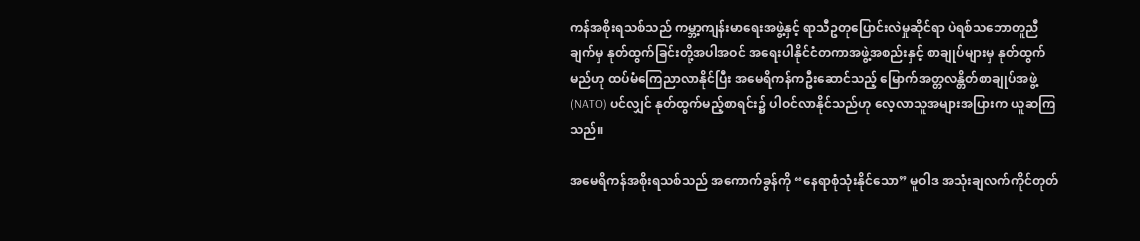ကန်အစိုးရသစ်သည် ကမ္ဘာ့ကျန်းမာရေးအဖွဲ့နှင့် ရာသီဥတုပြောင်းလဲမှုဆိုင်ရာ ပဲရစ်သဘောတူညီချက်မှ နုတ်ထွက်ခြင်းတို့အပါအဝင် အရေးပါနိုင်ငံတကာအဖွဲ့အစည်းနှင့် စာချုပ်များမှ နုတ်ထွက်မည်ဟု ထပ်မံကြေညာလာနိုင်ပြီး အမေရိကန်ကဦးဆောင်သည့် မြောက်အတ္တလန္တိတ်စာချုပ်အဖွဲ့ (NATO) ပင်လျှင် နုတ်ထွက်မည့်စာရင်း၌ ပါဝင်လာနိုင်သည်ဟု လေ့လာသူအများအပြားက ယူဆကြသည်။

အမေရိကန်အစိုးရသစ်သည် အကောက်ခွန်ကို “နေရာစုံသုံးနိုင်သော” မူဝါဒ အသုံးချလက်ကိုင်တုတ်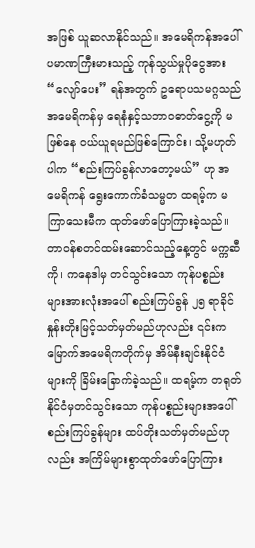အဖြစ် ယူဆလာနိုင်သည်။ အမေရိကန်အပေါ် ပမာဏကြီးမားသည့် ကုန်သွယ်မှုပိုငွေအား “လျော်ပေး” ရန်အတွက် ဥရောပသမဂ္ဂသည် အမေရိကန်မှ ရေနံနှင့်သဘာဝဓာတ်ငွေ့ကို မဖြစ်နေ ဝယ်ယူရမည်ဖြစ်ကြောင်း၊ သို့မဟုတ်ပါက “စည်းကြပ်ခွန်လာတော့မယ်” ဟု အမေရိကန် ရွေးကောက်ခံသမ္မတ ထရမ့်က မကြာသေးမီက ထုတ်ဖော်ပြောကြားခဲ့သည်။ တာဝန်စတင်ထမ်းဆောင်သည့်နေ့တွင် မက္ကဆီကို၊ ကနေဒါမှ တင်သွင်းသော ကုန်ပစ္စည်းများအားလုံးအပေါ် စည်းကြပ်ခွန် ၂၅ ရာခိုင်နှုန်းတိုးမြင့်သတ်မှတ်မည်ဟုလည်း ၎င်းက မြောက်အမေရိကတိုက်မှ အိမ်နီးချင်းနိုင်ငံများကို ခြိမ်းခြောက်ခဲ့သည်။ ထရမ့်က တရုတ်နိုင်ငံမှတင်သွင်းသော ကုန်ပစ္စည်းများအပေါ် စည်းကြပ်ခွန်များ ထပ်တိုးသတ်မှတ်မည်ဟုလည်း အကြိမ်များစွာထုတ်ဖော်ပြောကြား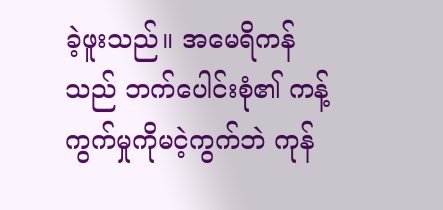ခဲ့ဖူးသည်။ အမေရိကန်သည် ဘက်ပေါင်းစုံ၏ ကန့်ကွက်မှုကိုမငဲ့ကွက်ဘဲ ကုန်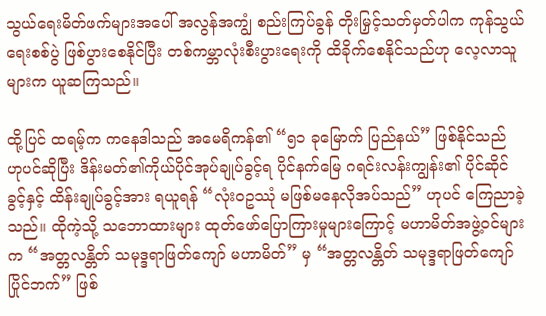သွယ်ရေးမိတ်ဖက်များအပေါ် အလွန်အကျွံ စည်းကြပ်ခွန် တိုးမြှင့်သတ်မှတ်ပါက ကုန်သွယ်ရေးစစ်ပွဲ ဖြစ်ပွားစေနိုင်ပြီး တစ်ကမ္ဘာလုံးစီးပွားရေးကို ထိခိုက်စေနိုင်သည်ဟု လေ့လာသူများက ယူဆကြသည်။

ထို့ပြင် ထရမ့်က ကနေဒါသည် အမေရိကန်၏ “၅၁ ခုမြောက် ပြည်နယ်” ဖြစ်နိုင်သည် ဟုပင်ဆိုပြီး ဒိန်းမတ်၏ကိုယ်ပိုင်အုပ်ချုပ်ခွင့်ရ ပိုင်နက်မြေ ဂရင်းလန်းကျွန်း၏ ပိုင်ဆိုင်ခွင့်နှင့် ထိန်းချုပ်ခွင့်အား ရယူရန် “လုံးဝဥဿုံ မဖြစ်မနေလိုအပ်သည်” ဟုပင် ကြေညာခဲ့သည်။ ထိုကဲ့သို့ သဘောထားများ ထုတ်ဖော်ပြောကြားမှုများကြောင့် မဟာမိတ်အဖွဲ့ဝင်များက “အတ္တလန္တိတ် သမုဒ္ဒရာဖြတ်ကျော် မဟာမိတ်” မှ “အတ္တလန္တိတ် သမုဒ္ဒရာဖြတ်ကျော် ပြိုင်ဘက်” ဖြစ်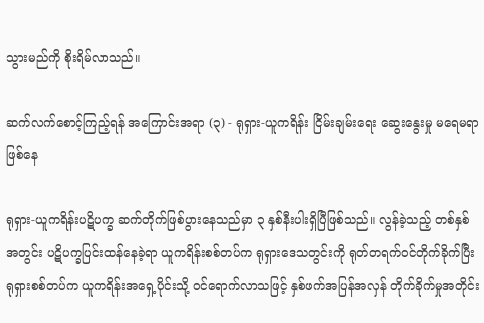သွားမည်ကို စိုးရိမ်လာသည်။

ဆက်လက်စောင့်ကြည့်ရန် အကြောင်းအရာ (၃) - ရုရှား-ယူကရိန်း ငြိမ်းချမ်းရေး ဆွေးနွေးမှု မရေမရာဖြစ်နေ

ရုရှား-ယူကရိန်းပဋိပက္ခ ဆက်တိုက်ဖြစ်ပွားနေသည်မှာ ၃ နှစ်နီးပါးရှိပြီဖြစ်သည်။ လွန်ခဲ့သည့် တစ်နှစ်အတွင်း ပဋိပက္ခပြင်းထန်နေခဲ့ရာ ယူကရိန်းစစ်တပ်က ရုရှားဒေသတွင်းကို ရုတ်တရက်ဝင်တိုက်ခိုက်ပြီး ရုရှားစစ်တပ်က ယူကရိန်းအရှေ့ပိုင်းသို့ ဝင်ရောက်လာသဖြင့် နှစ်ဖက်အပြန်အလှန် တိုက်ခိုက်မှုအတိုင်း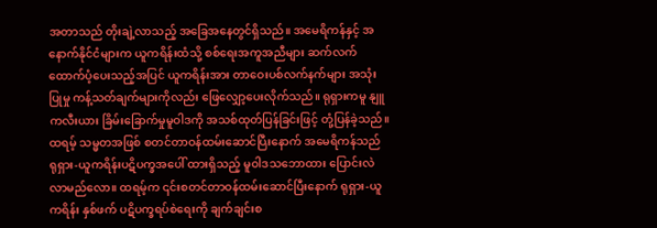အတာသည် တိုးချဲ့လာသည့် အခြေအနေတွင်ရှိသည်။ အမေရိကန်နှင့် အနောက်နိုင်ငံများက ယူကရိန်းထံသို့ စစ်ရေးအကူအညီများ ဆက်လက်ထောက်ပံ့ပေးသည့်အပြင် ယူကရိန်းအား တာဝေးပစ်လက်နက်များ အသုံးပြုမှု ကန့်သတ်ချက်များကိုလည်း ဖြေလျှော့ပေးလိုက်သည်။ ရုရှားကမူ နျူကလီးယား ခြိမ်းခြောက်မှုမူဝါဒကို အသစ်ထုတ်ပြန်ခြင်းဖြင့် တုံ့ပြန်ခဲ့သည်။ ထရမ့် သမ္မတအဖြစ် စတင်တာဝန်ထမ်းဆောင်ပြီးနောက် အမေရိကန်သည် ရုရှား-ယူကရိန်းပဋိပက္ခအပေါ် ထားရှိသည့် မူဝါဒသဘောထား ပြောင်းလဲလာမည်လော။ ထရမ့်က ၎င်းစတင်တာဝန်ထမ်းဆောင်ပြီးနောက် ရုရှား-ယူကရိန်း နှစ်ဖက် ပဋိပက္ခရပ်စဲရေးကို ချက်ချင်းစ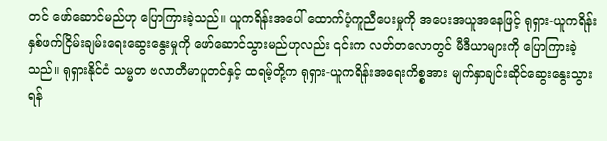တင် ဖော်ဆောင်မည်ဟု ပြောကြားခဲ့သည်။ ယူကရိန်းအပေါ် ထောက်ပံ့ကူညီပေးမှုကို အပေးအယူအနေဖြင့် ရုရှား-ယူကရိန်း နှစ်ဖက်ငြိမ်းချမ်းရေးဆွေးနွေးမှုကို ဖော်ဆောင်သွားမည်ဟုလည်း ၎င်းက လတ်တလောတွင် မီဒီယာများကို ပြောကြားခဲ့သည်။ ရုရှားနိုင်ငံ သမ္မတ ဗလာတီမာပူတင်နှင့် ထရမ့်တို့က ရုရှား-ယူကရိန်းအရေးကိစ္စအား မျက်နှာချင်းဆိုင်ဆွေးနွေးသွားရန်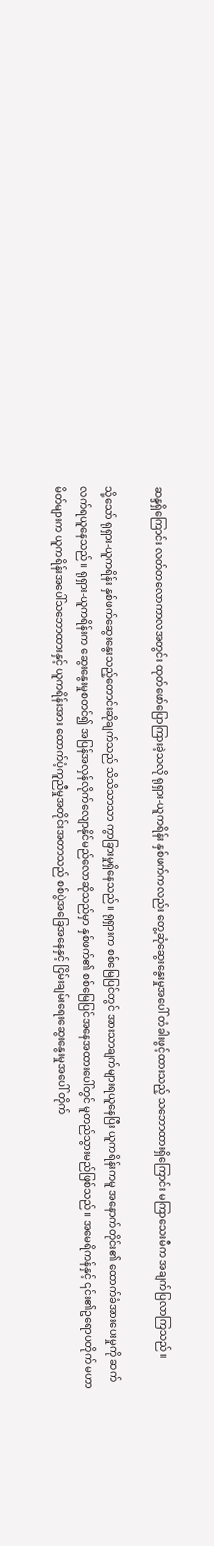ဆန္ဒရှိကြောင်း လတ်တလောကာလအတွင်း ထုတ်ဖော်ပြောကြားခဲ့သလို ရုရှား-ယူကရိန်း နှစ်ဖက်ကလည်း တွေ့ဆုံဆွေးနွေးမှုအပေါ် တံခါးဖွင့်ထားသည့် သဘောထားရှိကြောင်း မကြာသေးမီက အချက်ပြလာကြသည်။

သို့သော် ရုရှား-ယူကရိန်း နှစ်ဖက်ဆွေးနွေးသည့်တောင်းဆိုချက်သည် သိသိသာသာ ကွာခြားမှုရှိနေသည်။ ရုရှားက စစ်မြေပြင်တွင် အားသာချက်များရယူနေပြီး ယူကရိန်းကမူ အနောက်တိုင်း၏ ထောက်ခံအားပေးမှုကို ဆက်လက်ရယူနေသည်။ ရုရှား-ယူကရိန်းက ဆွေးနွေးမှုစတင်၍ အပြန်အလှန်လိုက်လျောနိုင်မည်လောဆိုသည်မှာ နှစ်ဖက်၏ စစ်မြေပြင်အနေအထားပေါ်တွင် မူတည်သွားမည်ဖြစ်သည်။ အမေရိကန်နှင့် ၎င်း၏ဥရောပတိုက် မဟာမိတ်များက ယူကရိန်းအပေါ်သဘောထားနှင့် ယူကရိန်းအား ထောက်ပံ့ကူညီမှုအတိုင်းအတာသည် စစ်ပွဲအခြေအနေနှင့် ငြိမ်းချမ်းရေးဆွေးနွေးမှုအပေါ် တိုက်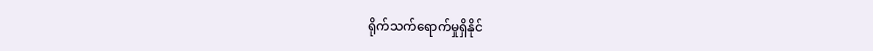ရိုက်သက်ရောက်မှုရှိနိုင်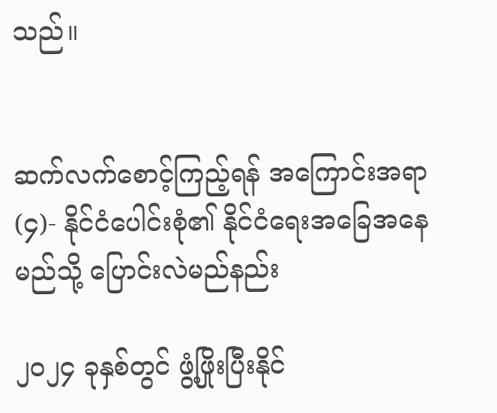သည်။


ဆက်လက်စောင့်ကြည့်ရန် အကြောင်းအရာ (၄)- နိုင်ငံပေါင်းစုံ၏ နိုင်ငံရေးအခြေအနေ မည်သို့ ပြောင်းလဲမည်နည်း

၂၀၂၄ ခုနှစ်တွင် ဖွံ့ဖြိုးပြီးနိုင်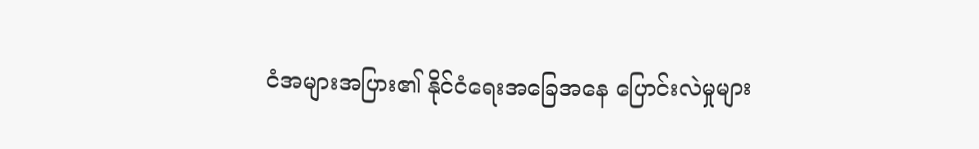ငံအများအပြား၏ နိုင်ငံရေးအခြေအနေ ပြောင်းလဲမှုများ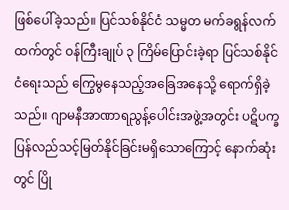ဖြစ်ပေါ်ခဲ့သည်။ ပြင်သစ်နိုင်ငံ သမ္မတ မက်ခရွန်လက်ထက်တွင် ဝန်ကြီးချုပ် ၃ ကြိမ်ပြောင်းခဲ့ရာ ပြင်သစ်နိုင်ငံရေးသည် ကြွေမွနေသည့်အခြေအနေသို့ ရောက်ရှိခဲ့သည်။ ဂျာမနီအာဏာရညွန့်ပေါင်းအဖွဲ့အတွင်း ပဋိပက္ခ ပြန်လည်သင့်မြတ်နိုင်ခြင်းမရှိသောကြောင့် နောက်ဆုံးတွင် ပြို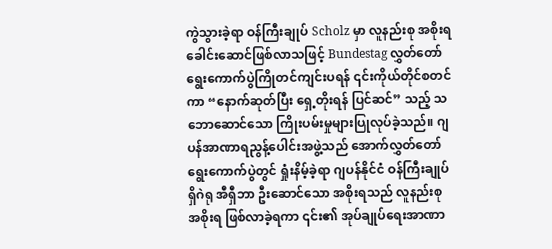ကွဲသွားခဲ့ရာ ဝန်ကြီးချုပ် Scholz မှာ လူနည်းစု အစိုးရ ခေါင်းဆောင်ဖြစ်လာသဖြင့် Bundestag လွှတ်တော်ရွေးကောက်ပွဲကြိုတင်ကျင်းပရန် ၎င်းကိုယ်တိုင်စတင်ကာ “နောက်ဆုတ်ပြီး ရှေ့တိုးရန် ပြင်ဆင်” သည့် သဘောဆောင်သော ကြိုးပမ်းမှုများပြုလုပ်ခဲ့သည်။ ဂျပန်အာဏာရညွန့်ပေါင်းအဖွဲ့သည် အောက်လွှတ်တော် ရွေးကောက်ပွဲတွင် ရှုံးနိမ့်ခဲ့ရာ ဂျပန်နိုင်ငံ ဝန်ကြီးချုပ် ရှိဂဲရု အီရှီဘာ ဦးဆောင်သော အစိုးရသည် လူနည်းစု အစိုးရ ဖြစ်လာခဲ့ရကာ ၎င်း၏ အုပ်ချုပ်ရေးအာဏာ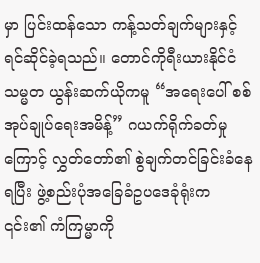မှာ ပြင်းထန်သော ကန့်သတ်ချက်များနှင့် ရင်ဆိုင်ခဲ့ရသည်။ တောင်ကိုရီးယားနိုင်ငံ သမ္မတ ယွန်းဆက်ယိုကမူ “အရေးပေါ် စစ်အုပ်ချုပ်ရေးအမိန့်” ဂယက်ရိုက်ခတ်မှုကြောင့် လွှတ်တော်၏ စွဲချက်တင်ခြင်းခံနေရပြီး ဖွဲ့စည်းပုံအခြေခံဥပဒေခုံရုံးက ၎င်း၏ ကံကြမ္မာကို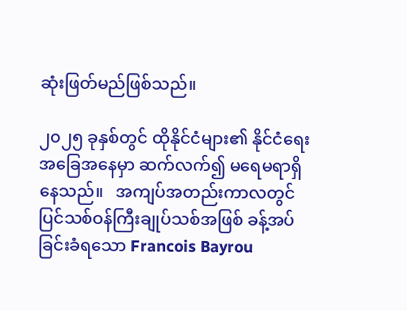ဆုံးဖြတ်မည်ဖြစ်သည်။

၂၀၂၅ ခုနှစ်တွင် ထိုနိုင်ငံများ၏ နိုင်ငံရေးအခြေအနေမှာ ဆက်လက်၍ မရေမရာရှိနေသည်။   အကျပ်အတည်းကာလတွင် ပြင်သစ်ဝန်ကြီးချုပ်သစ်အဖြစ် ခန့်အပ်ခြင်းခံရသော Francois Bayrou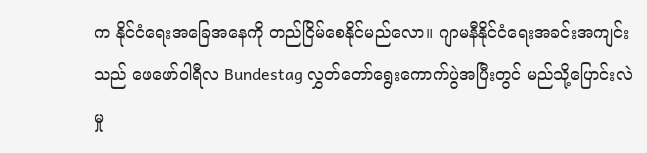က နိုင်ငံရေးအခြေအနေကို တည်ငြိမ်စေနိုင်မည်လော။ ဂျာမနီနိုင်ငံရေးအခင်းအကျင်းသည် ဖေဖော်ဝါရီလ Bundestag လွှတ်တော်ရွေးကောက်ပွဲအပြီးတွင် မည်သို့ပြောင်းလဲမှု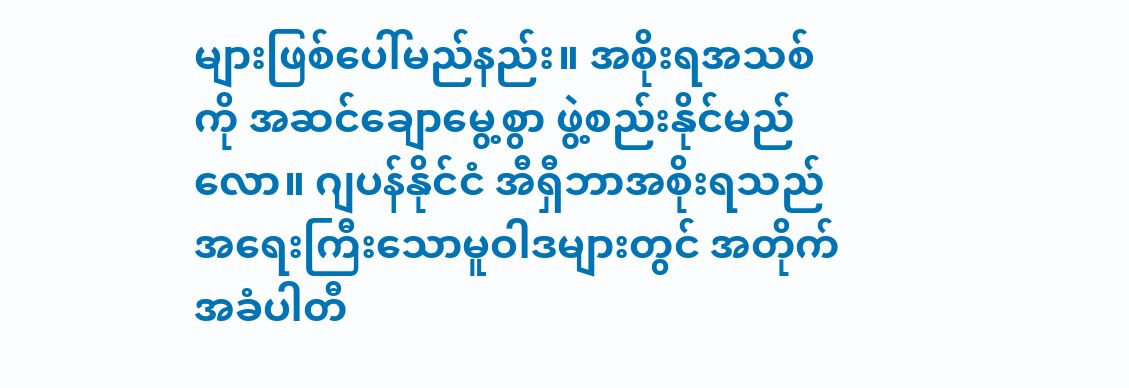များဖြစ်ပေါ်မည်နည်း။ အစိုးရအသစ်ကို အဆင်ချောမွေ့စွာ ဖွဲ့စည်းနိုင်မည်လော။ ဂျပန်နိုင်ငံ အီရှီဘာအစိုးရသည် အရေးကြီးသောမူဝါဒများတွင် အတိုက်အခံပါတီ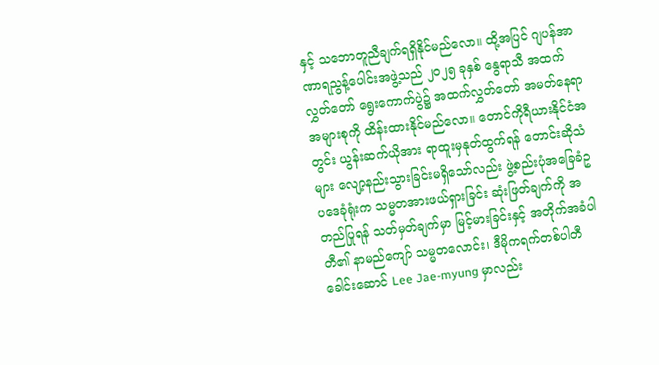နှင့် သဘောတူညီချက်ရရှိနိုင်မည်လော။ ထို့အပြင် ဂျပန်အာဏာရညွန့်ပေါင်းအဖွဲ့သည် ၂၀၂၅ ခုနှစ် နွေရာသီ အထက်လွှတ်တော် ရွေးကောက်ပွဲ၌ အထက်လွှတ်တော် အမတ်နေရာအများစုကို ထိန်းထားနိုင်မည်လော။ တောင်ကိုရီယားနိုင်ငံအတွင်း ယွန်းဆက်ယိုအား ရာထူးမှနုတ်ထွက်ရန် တောင်းဆိုသံများ လျော့နည်းသွားခြင်းမရှိသော်လည်း ဖွဲ့စည်းပုံအခြေခံဥပဒေခုံရုံးက သမ္မတအားဖယ်ရှားခြင်း ဆုံးဖြတ်ချက်ကို အတည်ပြုရန် သတ်မှတ်ချက်မှာ မြင့်မားခြင်းနှင့် အတိုက်အခံပါတီ၏ နာမည်ကျော် သမ္မတလောင်း၊ ဒီမိုကရက်တစ်ပါတီခေါင်းဆောင် Lee Jae-myung မှာလည်း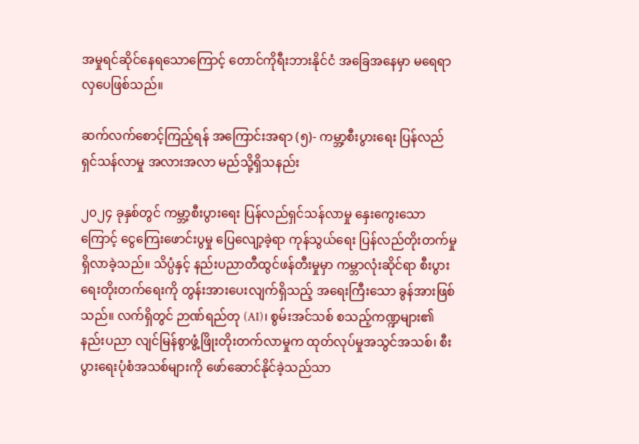အမှုရင်ဆိုင်နေရသောကြောင့် တောင်ကိုရီးဘားနိုင်ငံ အခြေအနေမှာ မရေရာလှပေဖြစ်သည်။

ဆက်လက်စောင့်ကြည့်ရန် အကြောင်းအရာ (၅)- ကမ္ဘာ့စီးပွားရေး ပြန်လည်ရှင်သန်လာမှု အလားအလာ မည်သို့ရှိသနည်း

၂၀၂၄ ခုနှစ်တွင် ကမ္ဘာ့စီးပွားရေး ပြန်လည်ရှင်သန်လာမှု နှေးကွေးသောကြောင့် ငွေကြေးဖောင်းပွမှု ပြေလျော့ခဲ့ရာ ကုန်သွယ်ရေး ပြန်လည်တိုးတက်မှုရှိလာခဲ့သည်။ သိပ္ပံနှင့် နည်းပညာတီထွင်ဖန်တီးမှုမှာ ကမ္ဘာလုံးဆိုင်ရာ စီးပွားရေးတိုးတက်ရေးကို တွန်းအားပေးလျက်ရှိသည့် အရေးကြီးသော ခွန်အားဖြစ်သည်။ လက်ရှိတွင် ဉာဏ်ရည်တု (AI)၊ စွမ်းအင်သစ် စသည့်ကဏ္ဍများ၏ နည်းပညာ လျင်မြန်စွာဖွံ့ဖြိုးတိုးတက်လာမှုက ထုတ်လုပ်မှုအသွင်အသစ်၊ စီးပွားရေးပုံစံအသစ်များကို ဖော်ဆောင်နိုင်ခဲ့သည်သာ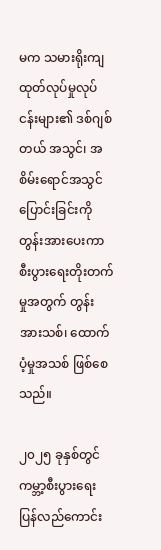မက သမားရိုးကျထုတ်လုပ်မှုလုပ်ငန်းများ၏ ဒစ်ဂျစ်တယ် အသွင်၊ အစိမ်းရောင်အသွင်ပြောင်းခြင်းကို တွန်းအားပေးကာ စီးပွားရေးတိုးတက်မှုအတွက် တွန်းအားသစ်၊ ထောက်ပံ့မှုအသစ် ဖြစ်စေသည်။

၂၀၂၅ ခုနှစ်တွင် ကမ္ဘာ့စီးပွားရေး ပြန်လည်ကောင်း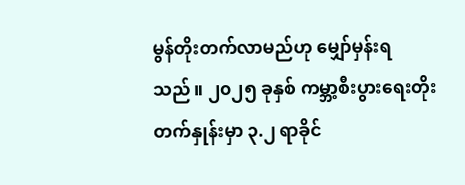မွန်တိုးတက်လာမည်ဟု မျှော်မှန်းရသည်။ ၂၀၂၅ ခုနှစ် ကမ္ဘာ့စီးပွားရေးတိုးတက်နှုန်းမှာ ၃.၂ ရာခိုင်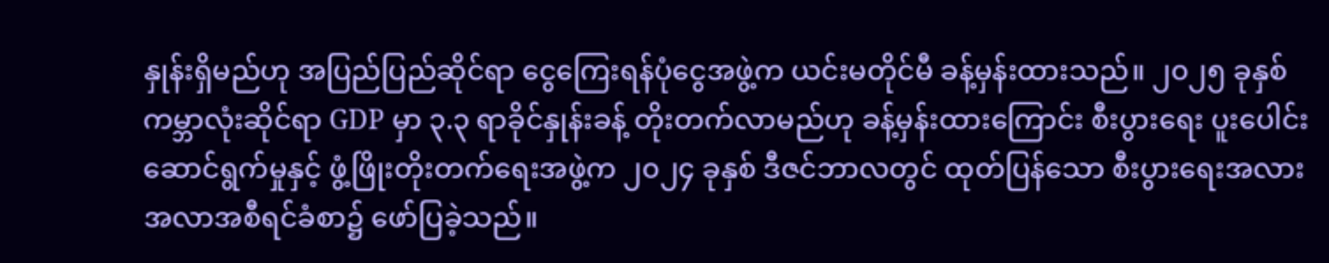နှုန်းရှိမည်ဟု အပြည်ပြည်ဆိုင်ရာ ငွေကြေးရန်ပုံငွေအဖွဲ့က ယင်းမတိုင်မီ ခန့်မှန်းထားသည်။ ၂၀၂၅ ခုနှစ် ကမ္ဘာလုံးဆိုင်ရာ GDP မှာ ၃.၃ ရာခိုင်နှုန်းခန့် တိုးတက်လာမည်ဟု ခန့်မှန်းထားကြောင်း စီးပွားရေး ပူးပေါင်းဆောင်ရွက်မှုနှင့် ဖွံ့ဖြိုးတိုးတက်ရေးအဖွဲ့က ၂၀၂၄ ခုနှစ် ဒီဇင်ဘာလတွင် ထုတ်ပြန်သော စီးပွားရေးအလားအလာအစီရင်ခံစာ၌ ဖော်ပြခဲ့သည်။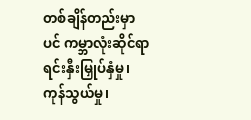တစ်ချိန်တည်းမှာပင် ကမ္ဘာလုံးဆိုင်ရာ ရင်းနှီးမြှုပ်နှံမှု၊ ကုန်သွယ်မှု၊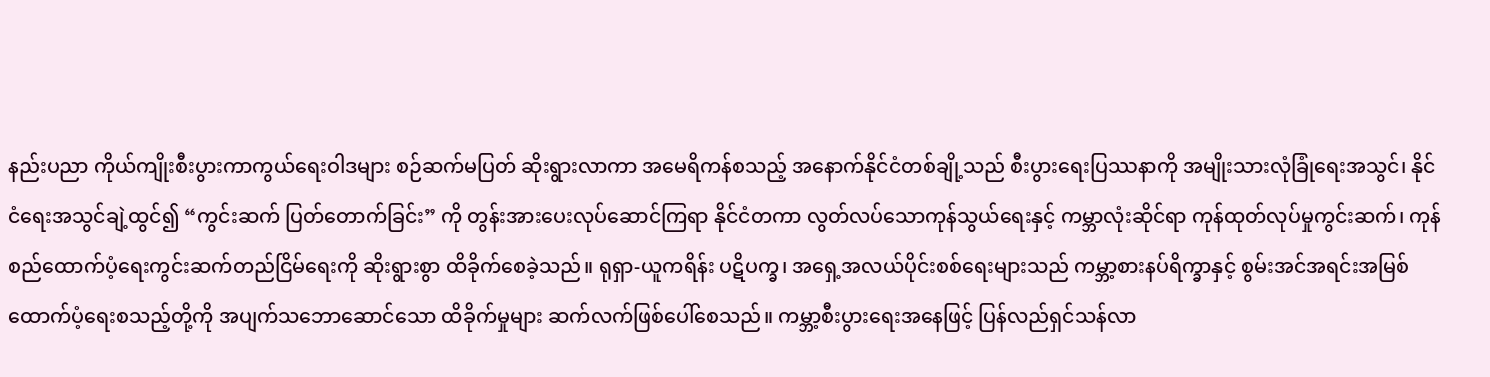နည်းပညာ ကိုယ်ကျိုးစီးပွားကာကွယ်ရေးဝါဒများ စဉ်ဆက်မပြတ် ဆိုးရွားလာကာ အမေရိကန်စသည့် အနောက်နိုင်ငံတစ်ချို့သည် စီးပွားရေးပြဿနာကို အမျိုးသားလုံခြုံရေးအသွင်၊ နိုင်ငံရေးအသွင်ချဲ့ထွင်၍ “ကွင်းဆက် ပြတ်တောက်ခြင်း” ကို တွန်းအားပေးလုပ်ဆောင်ကြရာ နိုင်ငံတကာ လွတ်လပ်သောကုန်သွယ်ရေးနှင့် ကမ္ဘာလုံးဆိုင်ရာ ကုန်ထုတ်လုပ်မှုကွင်းဆက်၊ ကုန်စည်ထောက်ပံ့ရေးကွင်းဆက်တည်ငြိမ်ရေးကို ဆိုးရွားစွာ ထိခိုက်စေခဲ့သည်။ ရုရှာ-ယူကရိန်း ပဋိပက္ခ၊ အရှေ့အလယ်ပိုင်းစစ်ရေးများသည် ကမ္ဘာ့စားနပ်ရိက္ခာနှင့် စွမ်းအင်အရင်းအမြစ် ထောက်ပံ့ရေးစသည့်တို့ကို အပျက်သဘောဆောင်သော ထိခိုက်မှုများ ဆက်လက်ဖြစ်ပေါ်စေသည်။ ကမ္ဘာ့စီးပွားရေးအနေဖြင့် ပြန်လည်ရှင်သန်လာ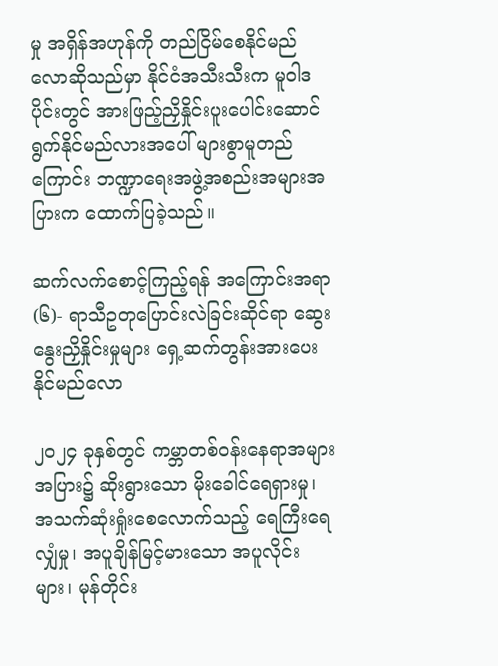မှု အရှိန်အဟုန်ကို တည်ငြိမ်စေနိုင်မည်လောဆိုသည်မှာ နိုင်ငံအသီးသီးက မူဝါဒပိုင်းတွင် အားဖြည့်ညှိနှိုင်းပူးပေါင်းဆောင်ရွက်နိုင်မည်လားအပေါ် များစွာမူတည်ကြောင်း ဘဏ္ဍာရေးအဖွဲ့အစည်းအများအပြားက ထောက်ပြခဲ့သည်။

ဆက်လက်စောင့်ကြည့်ရန် အကြောင်းအရာ (၆)- ရာသီဥတုပြောင်းလဲခြင်းဆိုင်ရာ ဆွေးနွေးညှိနှိုင်းမှုများ ရှေ့ဆက်တွန်းအားပေးနိုင်မည်လော

၂၀၂၄ ခုနှစ်တွင် ကမ္ဘာတစ်ဝန်းနေရာအများအပြား၌ ဆိုးရွားသော မိုးခေါင်ရေရှားမှု၊ အသက်ဆုံးရှုံးစေလောက်သည့် ရေကြီးရေလျှံမှု၊ အပူချိန်မြင့်မားသော အပူလိုင်းများ၊ မုန်တိုင်း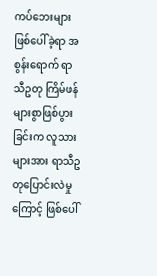ကပ်ဘေးများ ဖြစ်ပေါ်ခဲ့ရာ အစွန်းရောက် ရာသီဥတု ကြိမ်ဖန်များစွာဖြစ်ပွားခြင်းက လူသားများအား ရာသီဥတုပြောင်းလဲမှုကြောင့် ဖြစ်ပေါ်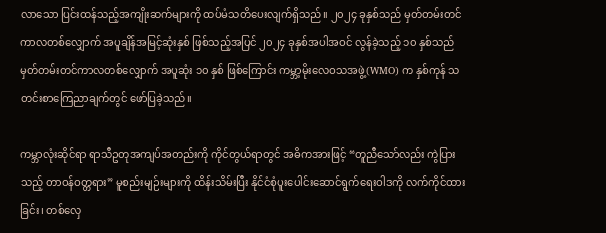လာသော ပြင်းထန်သည့်အကျိုးဆက်များကို ထပ်မံသတိပေးလျက်ရှိသည်။ ၂၀၂၄ ခုနှစ်သည် မှတ်တမ်းတင်ကာလတစ်လျှောက် အပူချိန်အမြင့်ဆုံးနှစ် ဖြစ်သည့်အပြင် ၂၀၂၄ ခုနှစ်အပါအဝင် လွန်ခဲ့သည့် ၁၀ နှစ်သည် မှတ်တမ်းတင်ကာလတစ်လျှောက် အပူဆုံး ၁၀ နှစ် ဖြစ်ကြောင်း ကမ္ဘာ့မိုးလေဝသအဖွဲ့(WMO) က နှစ်ကုန် သတင်းစာကြေညာချက်တွင် ဖော်ပြခဲ့သည်။

ကမ္ဘာလုံးဆိုင်ရာ ရာသီဥတုအကျပ်အတည်းကို ကိုင်တွယ်ရာတွင် အဓိကအားဖြင့် “တူညီသော်လည်း ကွဲပြားသည့် တာဝန်ဝတ္တရား” မူစည်းမျဉ်းများကို ထိန်းသိမ်းပြီး နိုင်ငံစုံပူးပေါင်းဆောင်ရွက်ရေးဝါဒကို လက်ကိုင်ထားခြင်း၊ တစ်လှေ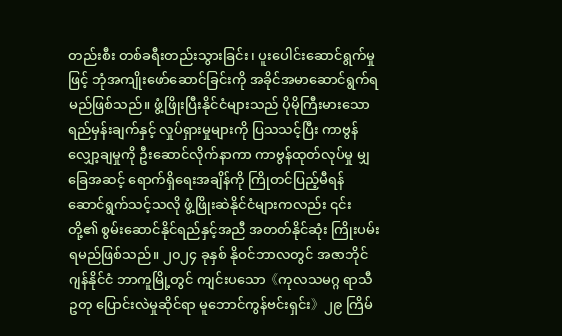တည်းစီး တစ်ခရီးတည်းသွားခြင်း၊ ပူးပေါင်းဆောင်ရွက်မှုဖြင့် ဘုံအကျိုးဖော်ဆောင်ခြင်းကို အခိုင်အမာဆောင်ရွက်ရမည်ဖြစ်သည်။ ဖွံ့ဖြိုးပြီးနိုင်ငံများသည် ပိုမိုကြီးမားသော ရည်မှန်းချက်နှင့် လှုပ်ရှားမှုများကို ပြသသင့်ပြီး ကာဗွန်လျှော့ချမှုကို ဦးဆောင်လိုက်နာကာ ကာဗွန်ထုတ်လုပ်မှု မျှခြေအဆင့် ရောက်ရှိရေးအချိန်ကို ကြိုတင်ပြည့်မီရန် ဆောင်ရွက်သင့်သလို ဖွံ့ဖြိုးဆဲနိုင်ငံများကလည်း ၎င်းတို့၏ စွမ်းဆောင်နိုင်ရည်နှင့်အညီ အတတ်နိုင်ဆုံး ကြိုးပမ်းရမည်ဖြစ်သည်။ ၂၀၂၄ ခုနှစ် နိုဝင်ဘာလတွင် အဇာဘိုင်ဂျန်နိုင်ငံ ဘာကူမြို့တွင် ကျင်းပသော《ကုလသမဂ္ဂ ရာသီဥတု ပြောင်းလဲမှုဆိုင်ရာ မူဘောင်ကွန်ဗင်းရှင်း》၂၉ ကြိမ်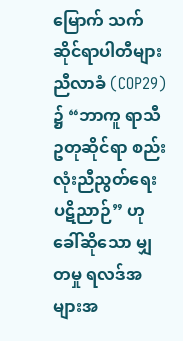မြောက် သက်ဆိုင်ရာပါတီများညီလာခံ (COP29) ၌ “ဘာကူ ရာသီဥတုဆိုင်ရာ စည်းလုံးညီညွတ်ရေး ပဋိညာဉ်” ဟုခေါ်ဆိုသော မျှတမှု ရလဒ်အများအ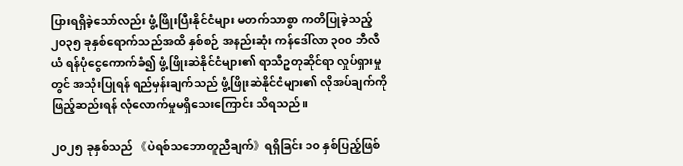ပြားရရှိခဲ့သော်လည်း ဖွံ့ဖြိုးပြီးနိုင်ငံများ မတက်သာစွာ ကတိပြုခဲ့သည့် ၂၀၃၅ ခုနှစ်ရောက်သည်အထိ နှစ်စဉ် အနည်းဆုံး ကန်ဒေါ်လာ ၃၀၀ ဘီလီယံ ရန်ပုံငွေကောက်ခံ၍ ဖွံ့ဖြိုးဆဲနိုင်ငံများ၏ ရာသီဥတုဆိုင်ရာ လှုပ်ရှားမှုတွင် အသုံးပြုရန် ရည်မှန်းချက်သည် ဖွံ့ဖြိုးဆဲနိုင်ငံများ၏ လိုအပ်ချက်ကို ဖြည့်ဆည်းရန် လုံလောက်မှုမရှိသေးကြောင်း သိရသည်။

၂၀၂၅ ခုနှစ်သည် 《ပဲရစ်သဘောတူညီချက်》ရရှိခြင်း ၁၀ နှစ်ပြည့်ဖြစ်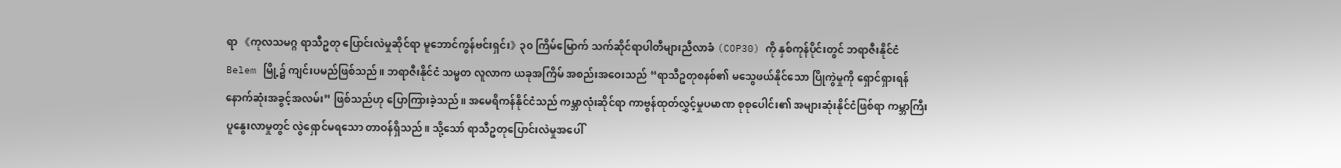ရာ 《ကုလသမဂ္ဂ ရာသီဥတု ပြောင်းလဲမှုဆိုင်ရာ မူဘောင်ကွန်ဗင်းရှင်း》၃၀ ကြိမ်မြောက် သက်ဆိုင်ရာပါတီများညီလာခံ (COP30) ကို နှစ်ကုန်ပိုင်းတွင် ဘရာဇီးနိုင်ငံ Belem မြို့၌ ကျင်းပမည်ဖြစ်သည်။ ဘရာဇီးနိုင်ငံ သမ္မတ လူလာက ယခုအကြိမ် အစည်းအဝေးသည် “ရာသီဥတုစနစ်၏ မသွေဖယ်နိုင်သော ပြိုကွဲမှုကို ရှောင်ရှားရန် နောက်ဆုံးအခွင့်အလမ်း” ဖြစ်သည်ဟု ပြောကြားခဲ့သည်။ အမေရိကန်နိုင်ငံသည် ကမ္ဘာလုံးဆိုင်ရာ ကာဗွန်ထုတ်လွှင့်မှုပမာဏ စုစုပေါင်း၏ အများဆုံးနိုင်ငံဖြစ်ရာ ကမ္ဘာကြီး ပူနွေးလာမှုတွင် လွဲရှောင်မရသော တာဝန်ရှိသည်။ သို့သော် ရာသီဥတုပြောင်းလဲမှုအပေါ်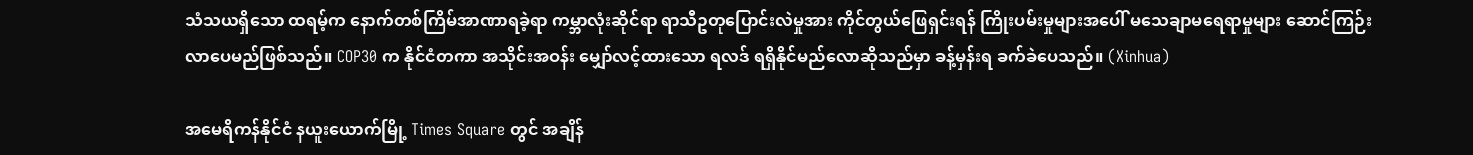သံသယရှိသော ထရမ့်က နောက်တစ်ကြိမ်အာဏာရခဲ့ရာ ကမ္ဘာလုံးဆိုင်ရာ ရာသီဥတုပြောင်းလဲမှုအား ကိုင်တွယ်ဖြေရှင်းရန် ကြိုးပမ်းမှုများအပေါ် မသေချာမရေရာမှုများ ဆောင်ကြဉ်းလာပေမည်ဖြစ်သည်။ COP30 က နိုင်ငံတကာ အသိုင်းအဝန်း မျှော်လင့်ထားသော ရလဒ် ရရှိနိုင်မည်လောဆိုသည်မှာ ခန့်မှန်းရ ခက်ခဲပေသည်။ (Xinhua)

အမေရိကန်နိုင်ငံ နယူးယောက်မြို့ Times Square တွင် အချိန်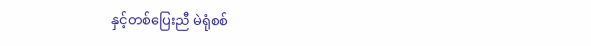နှင့်တစ်ပြေးညီ မဲရုံစစ်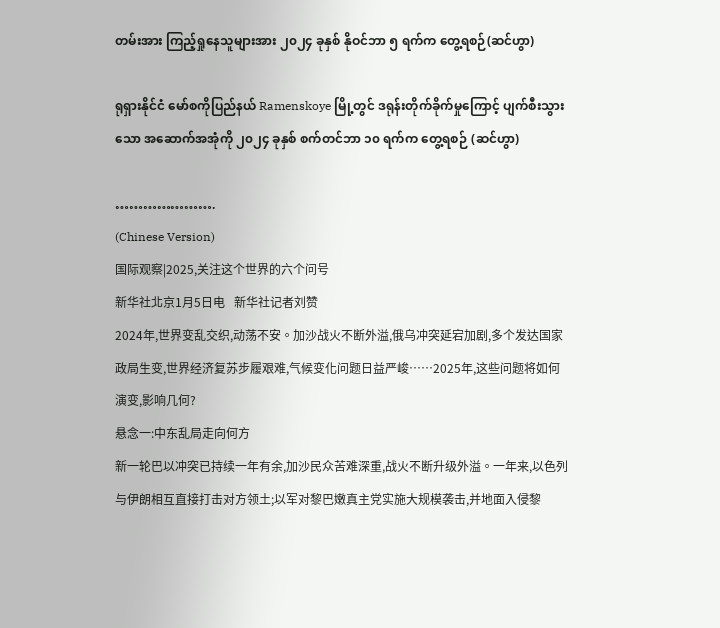တမ်းအား ကြည့်ရှုနေသူများအား ၂၀၂၄ ခုနှစ် နိုဝင်ဘာ ၅ ရက်က တွေ့ရစဉ်(ဆင်ဟွာ)

ရုရှားနိုင်ငံ မော်စကိုပြည်နယ် Ramenskoye မြို့တွင် ဒရုန်းတိုက်ခိုက်မှုကြောင့် ပျက်စီးသွားသော အဆောက်အအုံကို ၂၀၂၄ ခုနှစ် စက်တင်ဘာ ၁၀ ရက်က တွေ့ရစဉ် (ဆင်ဟွာ)

………………….
(Chinese Version)
国际观察|2025,关注这个世界的六个问号
新华社北京1月5日电   新华社记者刘赞
2024年,世界变乱交织,动荡不安。加沙战火不断外溢,俄乌冲突延宕加剧,多个发达国家政局生变,世界经济复苏步履艰难,气候变化问题日益严峻……2025年,这些问题将如何演变,影响几何?
悬念一:中东乱局走向何方
新一轮巴以冲突已持续一年有余,加沙民众苦难深重,战火不断升级外溢。一年来,以色列与伊朗相互直接打击对方领土;以军对黎巴嫩真主党实施大规模袭击,并地面入侵黎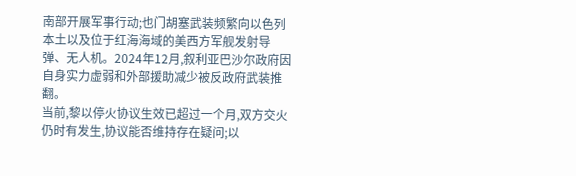南部开展军事行动;也门胡塞武装频繁向以色列本土以及位于红海海域的美西方军舰发射导弹、无人机。2024年12月,叙利亚巴沙尔政府因自身实力虚弱和外部援助减少被反政府武装推翻。
当前,黎以停火协议生效已超过一个月,双方交火仍时有发生,协议能否维持存在疑问;以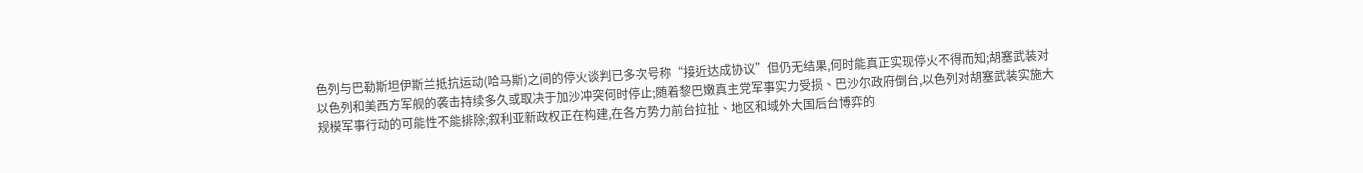色列与巴勒斯坦伊斯兰抵抗运动(哈马斯)之间的停火谈判已多次号称“接近达成协议”但仍无结果,何时能真正实现停火不得而知;胡塞武装对以色列和美西方军舰的袭击持续多久或取决于加沙冲突何时停止;随着黎巴嫩真主党军事实力受损、巴沙尔政府倒台,以色列对胡塞武装实施大规模军事行动的可能性不能排除;叙利亚新政权正在构建,在各方势力前台拉扯、地区和域外大国后台博弈的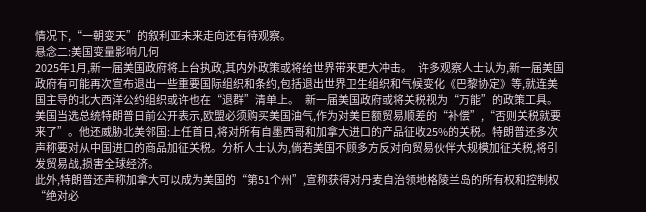情况下,“一朝变天”的叙利亚未来走向还有待观察。
悬念二:美国变量影响几何
2025年1月,新一届美国政府将上台执政,其内外政策或将给世界带来更大冲击。   许多观察人士认为,新一届美国政府有可能再次宣布退出一些重要国际组织和条约,包括退出世界卫生组织和气候变化《巴黎协定》等,就连美国主导的北大西洋公约组织或许也在“退群”清单上。   新一届美国政府或将关税视为“万能”的政策工具。美国当选总统特朗普日前公开表示,欧盟必须购买美国油气,作为对美巨额贸易顺差的“补偿”,“否则关税就要来了”。他还威胁北美邻国:上任首日,将对所有自墨西哥和加拿大进口的产品征收25%的关税。特朗普还多次声称要对从中国进口的商品加征关税。分析人士认为,倘若美国不顾多方反对向贸易伙伴大规模加征关税,将引发贸易战,损害全球经济。
此外,特朗普还声称加拿大可以成为美国的“第51个州”,宣称获得对丹麦自治领地格陵兰岛的所有权和控制权“绝对必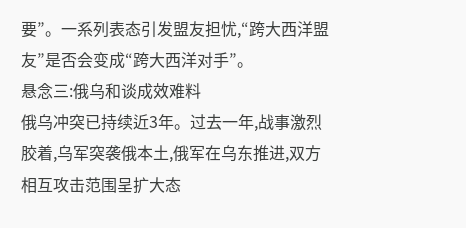要”。一系列表态引发盟友担忧,“跨大西洋盟友”是否会变成“跨大西洋对手”。
悬念三:俄乌和谈成效难料
俄乌冲突已持续近3年。过去一年,战事激烈胶着,乌军突袭俄本土,俄军在乌东推进,双方相互攻击范围呈扩大态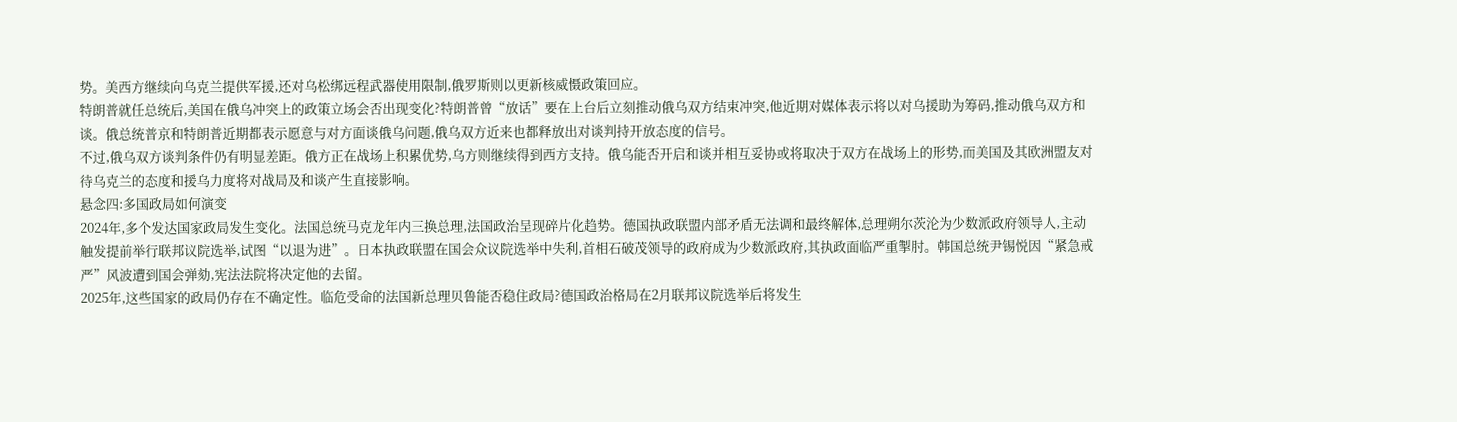势。美西方继续向乌克兰提供军援,还对乌松绑远程武器使用限制,俄罗斯则以更新核威慑政策回应。
特朗普就任总统后,美国在俄乌冲突上的政策立场会否出现变化?特朗普曾“放话”要在上台后立刻推动俄乌双方结束冲突,他近期对媒体表示将以对乌援助为筹码,推动俄乌双方和谈。俄总统普京和特朗普近期都表示愿意与对方面谈俄乌问题,俄乌双方近来也都释放出对谈判持开放态度的信号。
不过,俄乌双方谈判条件仍有明显差距。俄方正在战场上积累优势,乌方则继续得到西方支持。俄乌能否开启和谈并相互妥协或将取决于双方在战场上的形势,而美国及其欧洲盟友对待乌克兰的态度和援乌力度将对战局及和谈产生直接影响。
悬念四:多国政局如何演变
2024年,多个发达国家政局发生变化。法国总统马克龙年内三换总理,法国政治呈现碎片化趋势。德国执政联盟内部矛盾无法调和最终解体,总理朔尔茨沦为少数派政府领导人,主动触发提前举行联邦议院选举,试图“以退为进”。日本执政联盟在国会众议院选举中失利,首相石破茂领导的政府成为少数派政府,其执政面临严重掣肘。韩国总统尹锡悦因“紧急戒严”风波遭到国会弹劾,宪法法院将决定他的去留。
2025年,这些国家的政局仍存在不确定性。临危受命的法国新总理贝鲁能否稳住政局?德国政治格局在2月联邦议院选举后将发生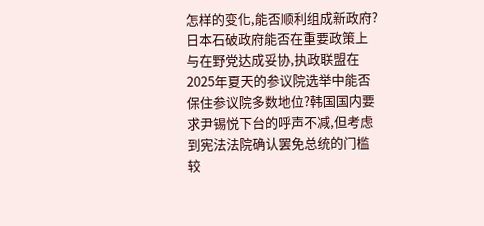怎样的变化,能否顺利组成新政府?日本石破政府能否在重要政策上与在野党达成妥协,执政联盟在2025年夏天的参议院选举中能否保住参议院多数地位?韩国国内要求尹锡悦下台的呼声不减,但考虑到宪法法院确认罢免总统的门槛较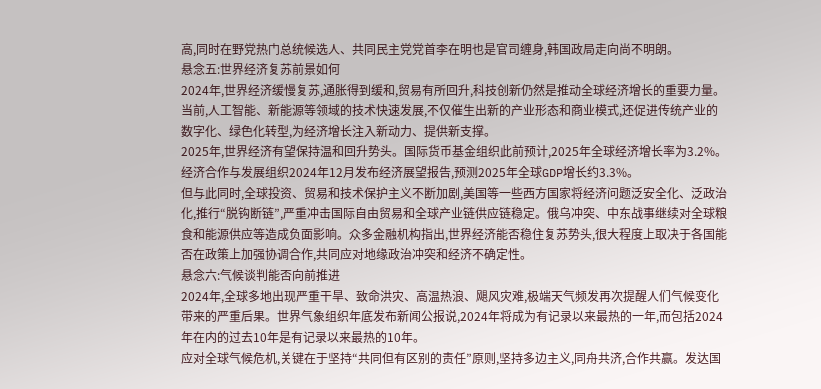高,同时在野党热门总统候选人、共同民主党党首李在明也是官司缠身,韩国政局走向尚不明朗。
悬念五:世界经济复苏前景如何
2024年,世界经济缓慢复苏,通胀得到缓和,贸易有所回升,科技创新仍然是推动全球经济增长的重要力量。当前,人工智能、新能源等领域的技术快速发展,不仅催生出新的产业形态和商业模式,还促进传统产业的数字化、绿色化转型,为经济增长注入新动力、提供新支撑。
2025年,世界经济有望保持温和回升势头。国际货币基金组织此前预计,2025年全球经济增长率为3.2%。经济合作与发展组织2024年12月发布经济展望报告,预测2025年全球GDP增长约3.3%。
但与此同时,全球投资、贸易和技术保护主义不断加剧,美国等一些西方国家将经济问题泛安全化、泛政治化,推行“脱钩断链”,严重冲击国际自由贸易和全球产业链供应链稳定。俄乌冲突、中东战事继续对全球粮食和能源供应等造成负面影响。众多金融机构指出,世界经济能否稳住复苏势头,很大程度上取决于各国能否在政策上加强协调合作,共同应对地缘政治冲突和经济不确定性。
悬念六:气候谈判能否向前推进
2024年,全球多地出现严重干旱、致命洪灾、高温热浪、飓风灾难,极端天气频发再次提醒人们气候变化带来的严重后果。世界气象组织年底发布新闻公报说,2024年将成为有记录以来最热的一年,而包括2024年在内的过去10年是有记录以来最热的10年。
应对全球气候危机,关键在于坚持“共同但有区别的责任”原则,坚持多边主义,同舟共济,合作共赢。发达国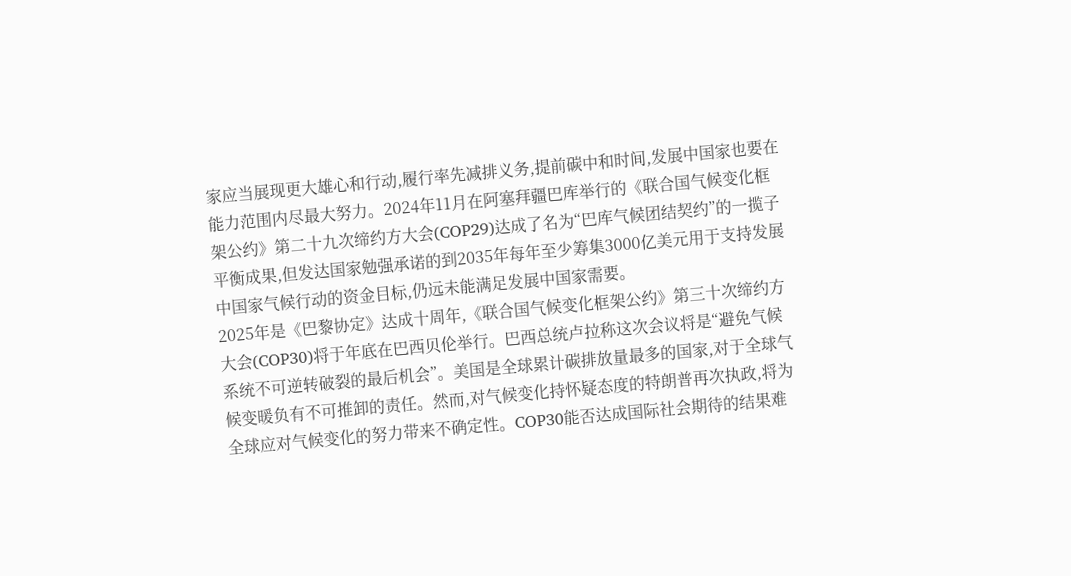家应当展现更大雄心和行动,履行率先减排义务,提前碳中和时间,发展中国家也要在能力范围内尽最大努力。2024年11月在阿塞拜疆巴库举行的《联合国气候变化框架公约》第二十九次缔约方大会(COP29)达成了名为“巴库气候团结契约”的一揽子平衡成果,但发达国家勉强承诺的到2035年每年至少筹集3000亿美元用于支持发展中国家气候行动的资金目标,仍远未能满足发展中国家需要。
2025年是《巴黎协定》达成十周年,《联合国气候变化框架公约》第三十次缔约方大会(COP30)将于年底在巴西贝伦举行。巴西总统卢拉称这次会议将是“避免气候系统不可逆转破裂的最后机会”。美国是全球累计碳排放量最多的国家,对于全球气候变暖负有不可推卸的责任。然而,对气候变化持怀疑态度的特朗普再次执政,将为全球应对气候变化的努力带来不确定性。COP30能否达成国际社会期待的结果难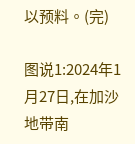以预料。(完)

图说1:2024年1月27日,在加沙地带南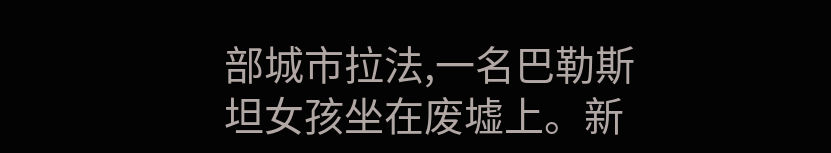部城市拉法,一名巴勒斯坦女孩坐在废墟上。新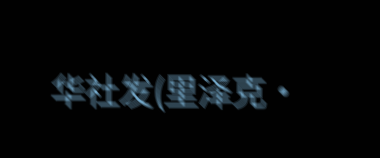华社发(里泽克·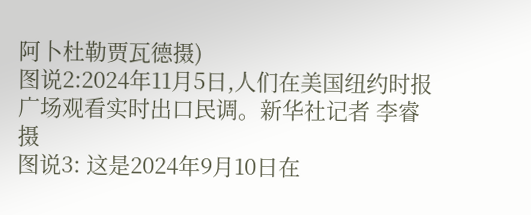阿卜杜勒贾瓦德摄)
图说2:2024年11月5日,人们在美国纽约时报广场观看实时出口民调。新华社记者 李睿 摄
图说3: 这是2024年9月10日在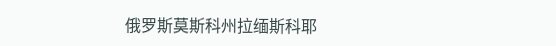俄罗斯莫斯科州拉缅斯科耶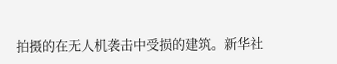拍摄的在无人机袭击中受损的建筑。新华社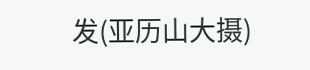发(亚历山大摄)